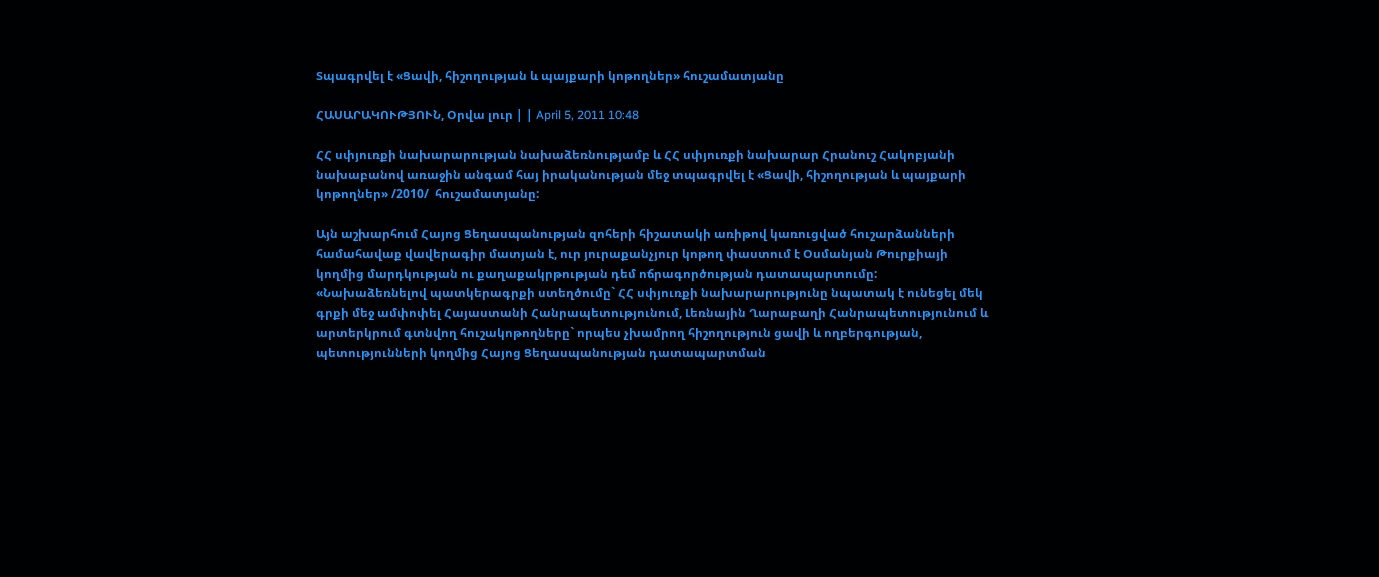Տպագրվել է «Ցավի, հիշողության և պայքարի կոթողներ» հուշամատյանը

ՀԱՍԱՐԱԿՈՒԹՅՈՒՆ, Օրվա լուր | | April 5, 2011 10:48

ՀՀ սփյուռքի նախարարության նախաձեռնությամբ և ՀՀ սփյուռքի նախարար Հրանուշ Հակոբյանի նախաբանով առաջին անգամ հայ իրականության մեջ տպագրվել է «Ցավի, հիշողության և պայքարի կոթողներ» /2010/  հուշամատյանը:

Այն աշխարհում Հայոց Ցեղասպանության զոհերի հիշատակի առիթով կառուցված հուշարձանների համահավաք վավերագիր մատյան է, ուր յուրաքանչյուր կոթող փաստում է Օսմանյան Թուրքիայի կողմից մարդկության ու քաղաքակրթության դեմ ոճրագործության դատապարտումը: «Նախաձեռնելով պատկերագրքի ստեղծումը` ՀՀ սփյուռքի նախարարությունը նպատակ է ունեցել մեկ գրքի մեջ ամփոփել Հայաստանի Հանրապետությունում, Լեռնային Ղարաբաղի Հանրապետությունում և արտերկրում գտնվող հուշակոթողները` որպես չխամրող հիշողություն ցավի և ողբերգության, պետությունների կողմից Հայոց Ցեղասպանության դատապարտման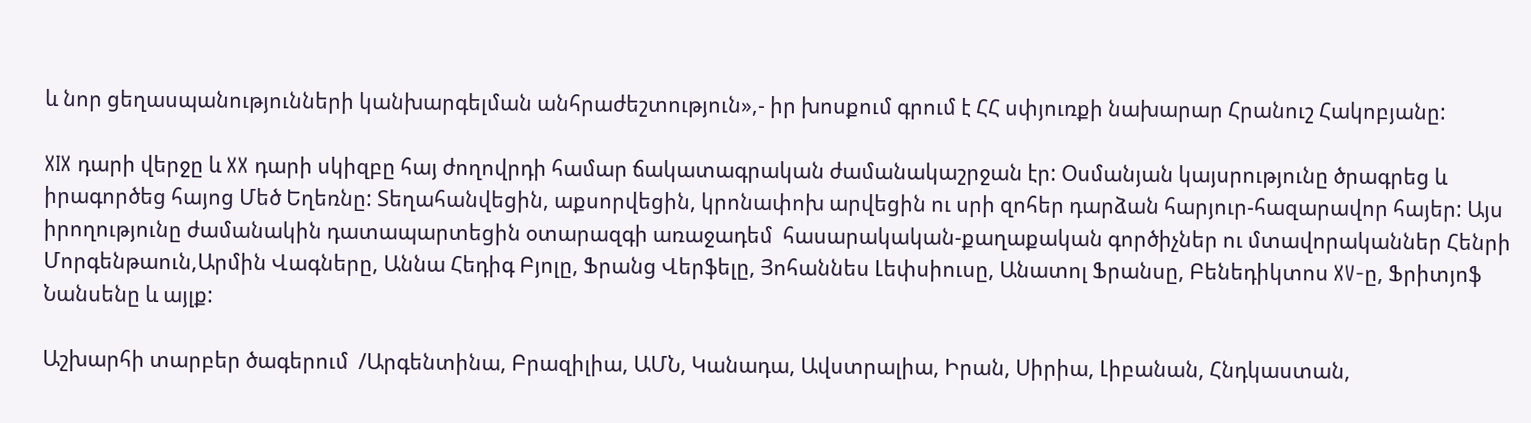և նոր ցեղասպանությունների կանխարգելման անհրաժեշտություն»,- իր խոսքում գրում է ՀՀ սփյուռքի նախարար Հրանուշ Հակոբյանը:

XIX դարի վերջը և XX դարի սկիզբը հայ ժողովրդի համար ճակատագրական ժամանակաշրջան էր: Օսմանյան կայսրությունը ծրագրեց և իրագործեց հայոց Մեծ Եղեռնը: Տեղահանվեցին, աքսորվեցին, կրոնափոխ արվեցին ու սրի զոհեր դարձան հարյուր-հազարավոր հայեր: Այս իրողությունը ժամանակին դատապարտեցին օտարազգի առաջադեմ  հասարակական-քաղաքական գործիչներ ու մտավորականներ Հենրի Մորգենթաուն,Արմին Վագները, Աննա Հեդիգ Բյոլը, Ֆրանց Վերֆելը, Յոհաննես Լեփսիուսը, Անատոլ Ֆրանսը, Բենեդիկտոս XV-ը, Ֆրիտյոֆ Նանսենը և այլք:

Աշխարհի տարբեր ծագերում  /Արգենտինա, Բրազիլիա, ԱՄՆ, Կանադա, Ավստրալիա, Իրան, Սիրիա, Լիբանան, Հնդկաստան,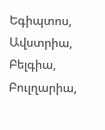Եգիպտոս, Ավստրիա, Բելգիա, Բուլղարիա,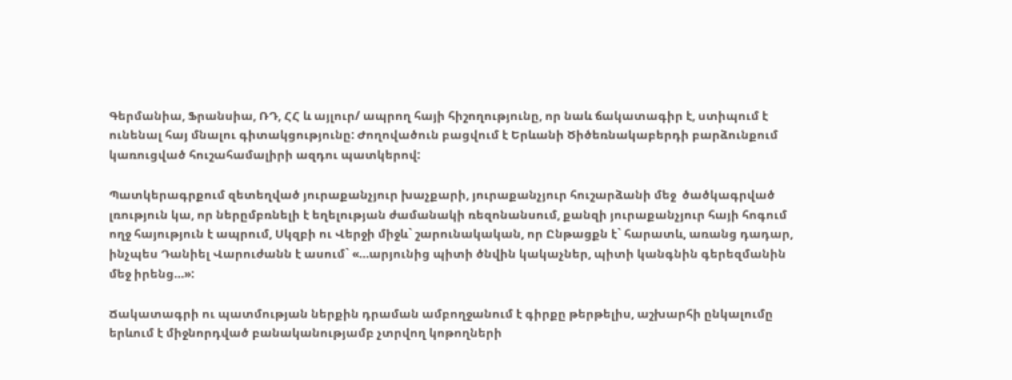Գերմանիա, Ֆրանսիա, ՌԴ, ՀՀ և այլուր/ ապրող հայի հիշողությունը, որ նաև ճակատագիր է, ստիպում է ունենալ հայ մնալու գիտակցությունը: Ժողովածուն բացվում է Երևանի Ծիծեռնակաբերդի բարձունքում կառուցված հուշահամալիրի ազդու պատկերով:

Պատկերագրքում զետեղված յուրաքանչյուր խաչքարի, յուրաքանչյուր հուշարձանի մեջ  ծածկագրված  լռություն կա, որ ներըմբռնելի է եղելության ժամանակի ռեզոնանսում, քանզի յուրաքանչյուր հայի հոգում ողջ հայություն է ապրում, Սկզբի ու Վերջի միջև` շարունակական, որ Ընթացքն է` հարատև, առանց դադար, ինչպես Դանիել Վարուժանն է ասում` «…արյունից պիտի ծնվին կակաչներ, պիտի կանգնին գերեզմանին մեջ իրենց…»:

Ճակատագրի ու պատմության ներքին դրաման ամբողջանում է գիրքը թերթելիս, աշխարհի ընկալումը երևում է միջնորդված բանականությամբ չտրվող կոթողների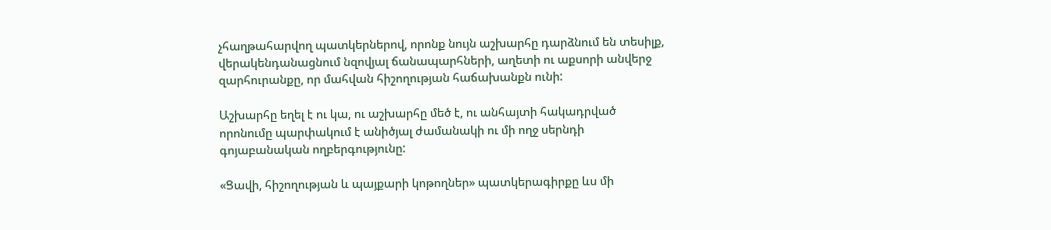չհաղթահարվող պատկերներով, որոնք նույն աշխարհը դարձնում են տեսիլք, վերակենդանացնում նզովյալ ճանապարհների, աղետի ու աքսորի անվերջ զարհուրանքը, որ մահվան հիշողության հաճախանքն ունի:

Աշխարհը եղել է ու կա, ու աշխարհը մեծ է, ու անհայտի հակադրված որոնումը պարփակում է անիծյալ ժամանակի ու մի ողջ սերնդի  գոյաբանական ողբերգությունը:

«Ցավի, հիշողության և պայքարի կոթողներ» պատկերագիրքը ևս մի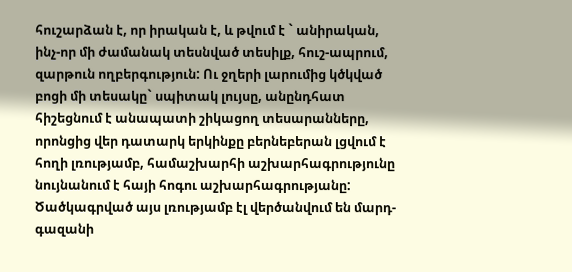հուշարձան է, որ իրական է, և թվում է ` անիրական, ինչ-որ մի ժամանակ տեսնված տեսիլք, հուշ-ապրում, զարթուն ողբերգություն: Ու ջղերի լարումից կծկված բոցի մի տեսակը` սպիտակ լույսը, անընդհատ հիշեցնում է անապատի շիկացող տեսարանները, որոնցից վեր դատարկ երկինքը բերնեբերան լցվում է հողի լռությամբ, համաշխարհի աշխարհագրությունը նույնանում է հայի հոգու աշխարհագրությանը: Ծածկագրված այս լռությամբ էլ վերծանվում են մարդ-գազանի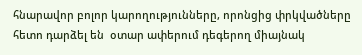հնարավոր բոլոր կարողությունները, որոնցից փրկվածները հետո դարձել են  օտար ափերում դեգերող միայնակ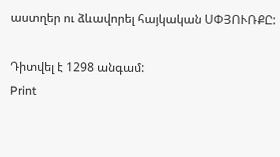աստղեր ու ձևավորել հայկական ՍՓՅՈՒՌՔԸ:

Դիտվել է 1298 անգամ:
Print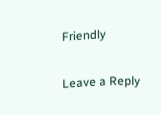Friendly

Leave a Reply